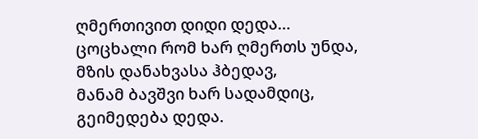ღმერთივით დიდი დედა…
ცოცხალი რომ ხარ ღმერთს უნდა,
მზის დანახვასა ჰბედავ,
მანამ ბავშვი ხარ სადამდიც,
გეიმედება დედა.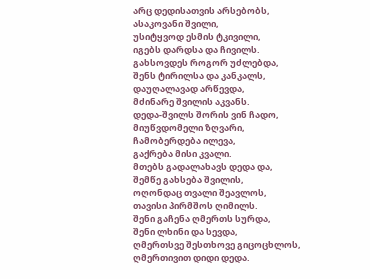არც დედისათვის არსებობს,
ასაკოვანი შვილი,
უსიტყვოდ ესმის ტკივილი,
იგებს დარდსა და ჩივილს.
გახსოვდეს როგორ უძლებდა,
შენს ტირილსა და კანკალს,
დაუღალავად არწევდა,
მძინარე შვილის აკვანს.
დედა-შვილს შორის ვინ ჩადო,
მიუწვდომელი ზღვარი,
ჩამობერდება ილევა,
გაქრება მისი კვალი.
მთებს გადალახავს დედა და,
შემწე გახსება შვილის,
ოღონდაც თვალი შეავლოს,
თავისი პირმშოს ღიმილს.
შენი გაჩენა ღმერთს სურდა,
შენი ლხინი და სევდა,
ღმერთსვე შესთხოვე გიცოცხლოს,
ღმერთივით დიდი დედა.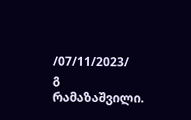/07/11/2023/
გ რამაზაშვილი.